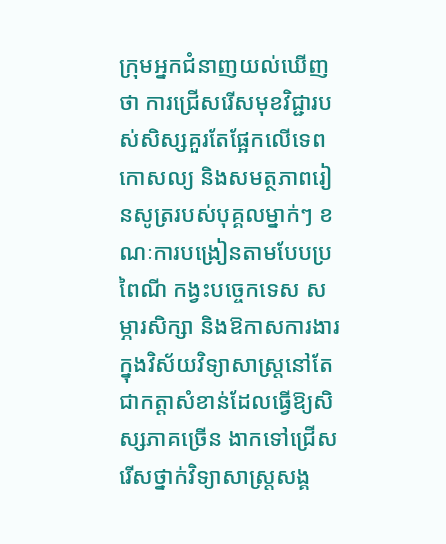ក្រុមអ្នកជំនាញយល់ឃើញថា ការជ្រើសរើសមុខវិជ្ជារបស់សិស្សគួរតែផ្អែកលើទេពកោសល្យ និងសមត្ថភាពរៀនសូត្ររបស់បុគ្គលម្នាក់ៗ ខណៈការបង្រៀនតាមបែបប្រពៃណី កង្វះបច្ចេកទេស សម្ភារសិក្សា និងឱកាសការងារក្នុងវិស័យវិទ្យាសាស្ត្រនៅតែជាកត្តាសំខាន់ដែលធ្វើឱ្យសិស្សភាគច្រើន ងាកទៅជ្រើសរើសថ្នាក់វិទ្យាសាស្ត្រសង្គ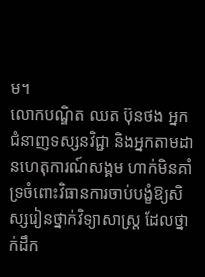ម។
លោកបណ្ឌិត ឈត ប៊ុនថង អ្នកជំនាញទស្សនវិជ្ជា និងអ្នកតាមដានហេតុការណ៍សង្គម ហាក់មិនគាំទ្រចំពោះវិធានការចាប់បង្ខំឱ្យសិស្សរៀនថ្នាក់វិទ្យាសាស្ត្រ ដែលថ្នាក់ដឹក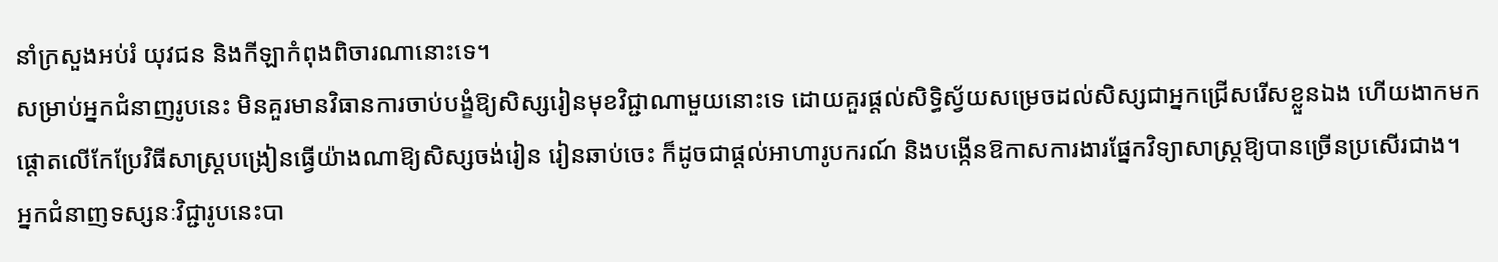នាំក្រសួងអប់រំ យុវជន និងកីឡាកំពុងពិចារណានោះទេ។
សម្រាប់អ្នកជំនាញរូបនេះ មិនគួរមានវិធានការចាប់បង្ខំឱ្យសិស្សរៀនមុខវិជ្ជាណាមួយនោះទេ ដោយគួរផ្ដល់សិទ្ធិស្វ័យសម្រេចដល់សិស្សជាអ្នកជ្រើសរើសខ្លួនឯង ហើយងាកមកផ្ដោតលើកែប្រែវិធីសាស្រ្តបង្រៀនធ្វើយ៉ាងណាឱ្យសិស្សចង់រៀន រៀនឆាប់ចេះ ក៏ដូចជាផ្ដល់អាហារូបករណ៍ និងបង្កើនឱកាសការងារផ្នែកវិទ្យាសាស្រ្តឱ្យបានច្រើនប្រសើរជាង។
អ្នកជំនាញទស្សនៈវិជ្ជារូបនេះបា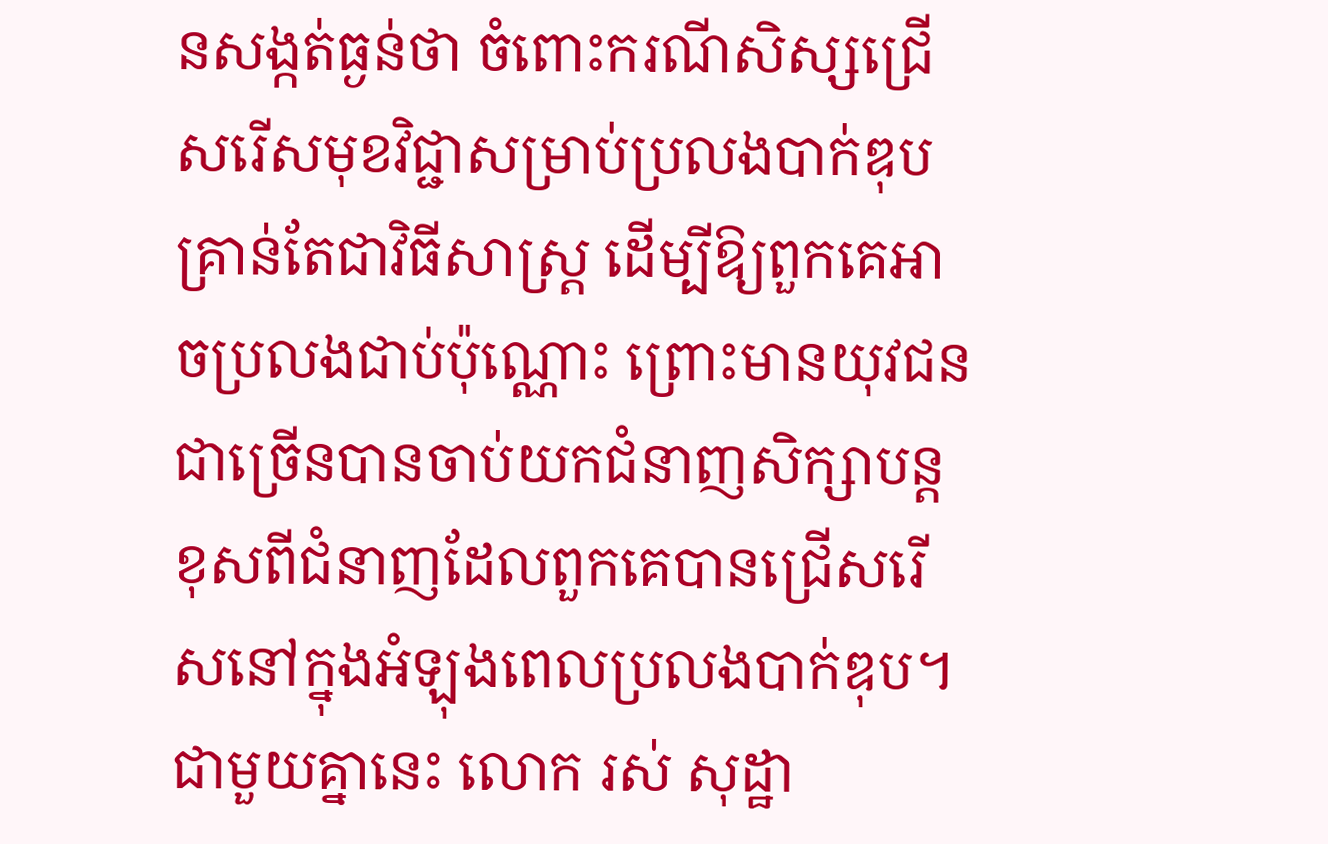នសង្កត់ធ្ងន់ថា ចំពោះករណីសិស្សជ្រើសរើសមុខវិជ្ជាសម្រាប់ប្រលងបាក់ឌុបគ្រាន់តែជាវិធីសាស្រ្ត ដើម្បីឱ្យពួកគេអាចប្រលងជាប់ប៉ុណ្ណោះ ព្រោះមានយុវជនជាច្រើនបានចាប់យកជំនាញសិក្សាបន្តខុសពីជំនាញដែលពួកគេបានជ្រើសរើសនៅក្នុងអំឡុងពេលប្រលងបាក់ឌុប។
ជាមួយគ្នានេះ លោក រស់ សុដ្ឋា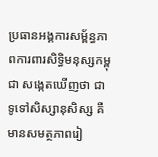ប្រធានអង្គការសម្ព័ន្ធភាពការពារសិទ្ធិមនុស្សកម្ពុជា សង្កេតឃើញថា ជាទូទៅសិស្សានុសិស្ស គឺមានសមត្ថភាពរៀ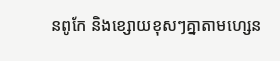នពូកែ និងខ្សោយខុសៗគ្នាតាមហ្សេន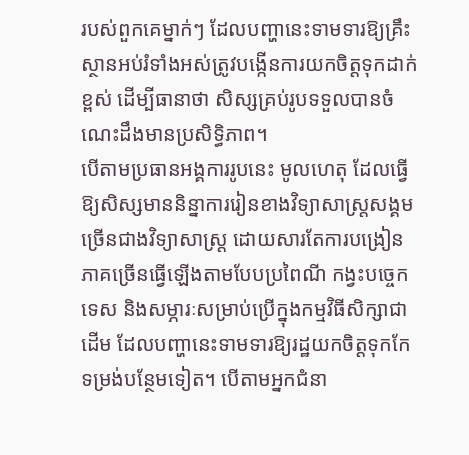របស់ពួកគេម្នាក់ៗ ដែលបញ្ហានេះទាមទារឱ្យគ្រឹះស្ថានអប់រំទាំងអស់ត្រូវបង្កើនការយកចិត្តទុកដាក់ខ្ពស់ ដើម្បីធានាថា សិស្សគ្រប់រូបទទួលបានចំណេះដឹងមានប្រសិទ្ធិភាព។
បើតាមប្រធានអង្គការរូបនេះ មូលហេតុ ដែលធ្វើឱ្យសិស្សមាននិន្នាការរៀនខាងវិទ្យាសាស្រ្តសង្គមច្រើនជាងវិទ្យាសាស្ត្រ ដោយសារតែការបង្រៀនភាគច្រើនធ្វើឡើងតាមបែបប្រពៃណី កង្វះបច្ចេកទេស និងសម្ភារៈសម្រាប់ប្រើក្នុងកម្មវិធីសិក្សាជាដើម ដែលបញ្ហានេះទាមទារឱ្យរដ្ឋយកចិត្តទុកកែទម្រង់បន្ថែមទៀត។ បើតាមអ្នកជំនា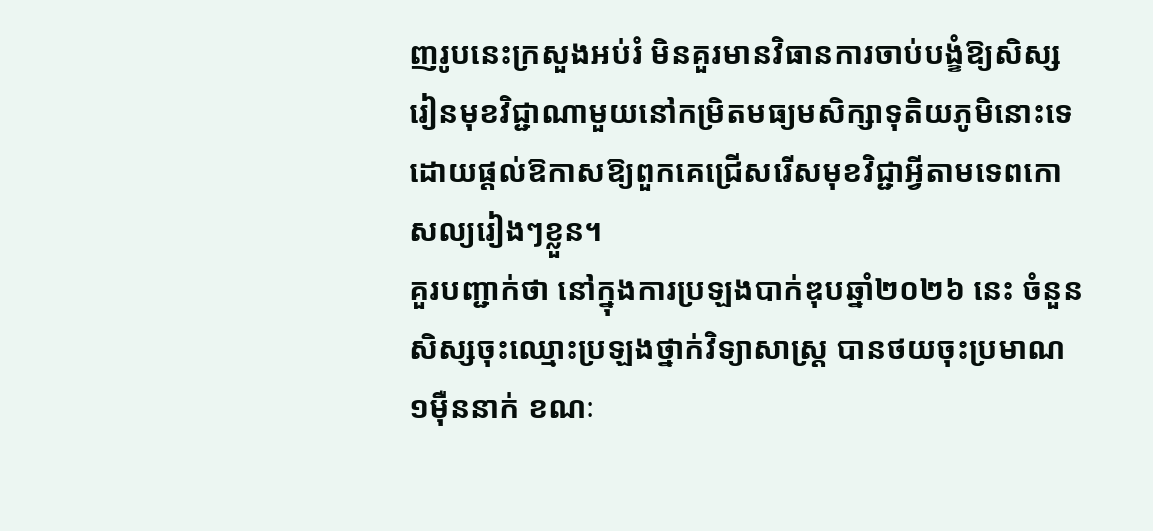ញរូបនេះក្រសួងអប់រំ មិនគួរមានវិធានការចាប់បង្ខំឱ្យសិស្សរៀនមុខវិជ្ជាណាមួយនៅកម្រិតមធ្យមសិក្សាទុតិយភូមិនោះទេ ដោយផ្តល់ឱកាសឱ្យពួកគេជ្រើសរើសមុខវិជ្ជាអ្វីតាមទេពកោសល្យរៀងៗខ្លួន។
គួរបញ្ជាក់ថា នៅក្នុងការប្រឡងបាក់ឌុបឆ្នាំ២០២៦ នេះ ចំនួនសិស្សចុះឈ្មោះប្រឡងថ្នាក់វិទ្យាសាស្ត្រ បានថយចុះប្រមាណ១ម៉ឺននាក់ ខណៈ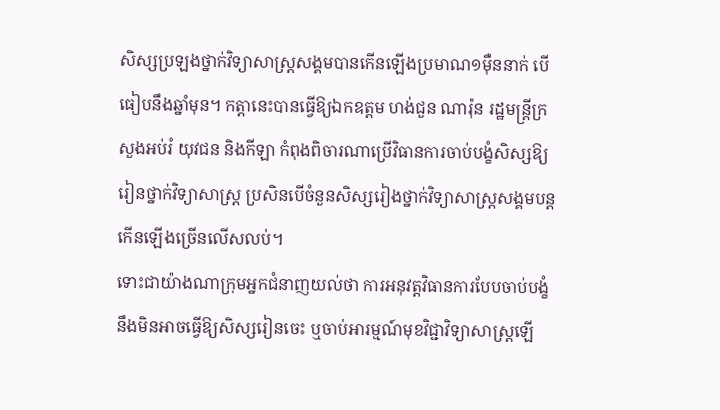សិស្សប្រឡងថ្នាក់វិទ្យាសាស្ត្រសង្គមបានកើនឡើងប្រមាណ១ម៉ឺននាក់ បើធៀបនឹងឆ្នាំមុន។ កត្តានេះបានធ្វើឱ្យឯកឧត្តម ហង់ជួន ណារ៉ុន រដ្ឋមន្ត្រីក្រសួងអប់រំ យុវជន និងកីឡា កំពុងពិចារណាប្រើវិធានការចាប់បង្ខំសិស្សឱ្យរៀនថ្នាក់វិទ្យាសាស្ត្រ ប្រសិនបើចំនួនសិស្សរៀងថ្នាក់វិទ្យាសាស្ត្រសង្គមបន្តកើនឡើងច្រើនលើសលប់។
ទោះជាយ៉ាងណាក្រុមអ្នកជំនាញយល់ថា ការអនុវត្តវិធានការបែបចាប់បង្ខំ នឹងមិនអាចធ្វើឱ្យសិស្សរៀនចេះ ឬចាប់អារម្មណ៍មុខវិជ្ជាវិទ្យាសាស្ត្រឡើ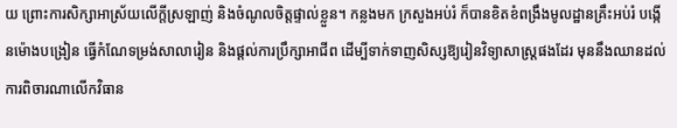យ ព្រោះការសិក្សាអាស្រ័យលើក្តីស្រឡាញ់ និងចំណូលចិត្តផ្ទាល់ខ្លួន។ កន្លងមក ក្រសួងអប់រំ ក៏បានខិតខំពង្រឹងមូលដ្ឋានគ្រឹះអប់រំ បង្កើនម៉ោងបង្រៀន ធ្វើកំណែទម្រង់សាលារៀន និងផ្តល់ការប្រឹក្សាអាជីព ដើម្បីទាក់ទាញសិស្សឱ្យរៀនវិទ្យាសាស្ត្រផងដែរ មុននឹងឈានដល់ការពិចារណាលើកវិធាន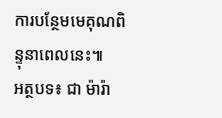ការបន្ថែមមេគុណពិន្ទុនាពេលនេះ៕
អត្ថបទ៖ ជា ម៉ារ៉ា